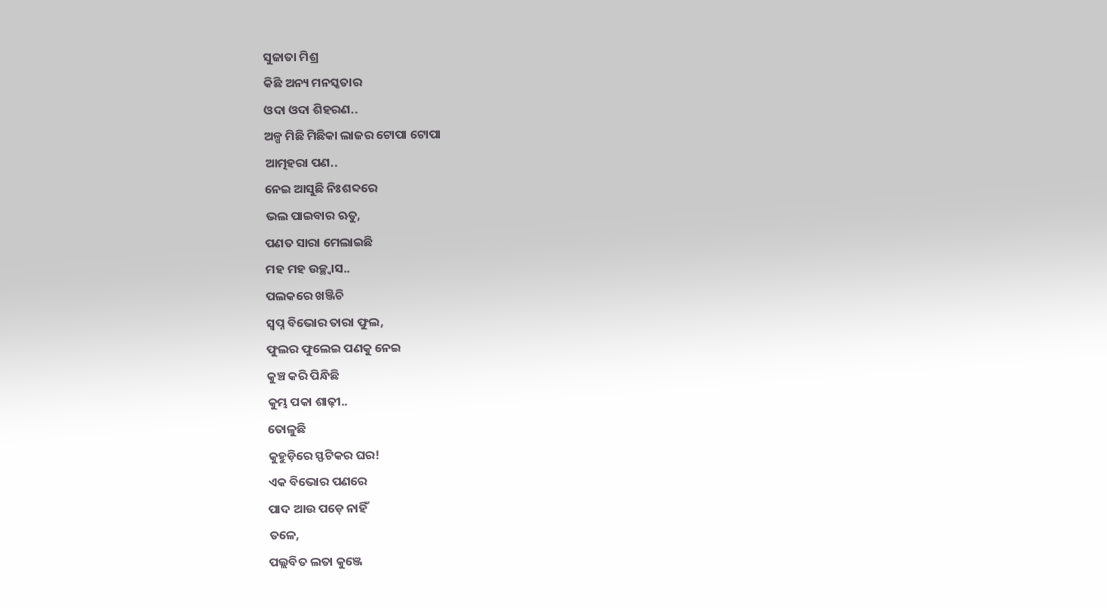ସୁଜାତା ମିଶ୍ର
କିଛି ଅନ୍ୟ ମନସ୍କତାର
ଓଦା ଓଦା ଶିହରଣ..
ଅଳ୍ପ ମିଛି ମିଛିକା ଲାଜର ଟୋପା ଟୋପା
ଆତ୍ମହରା ପଣ..
ନେଇ ଆସୁଛି ନିଃଶବ୍ଦରେ
ଭଲ ପାଇବାର ଋତୁ,
ପଣତ ସାରା ମେଲାଇଛି
ମହ ମହ ଉଚ୍ଛ୍ୱାସ..
ପଲକରେ ଖଞ୍ଜିଚି
ସ୍ବପ୍ନ ବିଭୋର ତାରା ଫୁଲ,
ଫୁଲର ଫୁଲେଇ ପଣକୁ ନେଇ
କୁଞ୍ଚ କରି ପିନ୍ଧିଛି
କୁମ୍ଭ ପକା ଶାଢ଼ୀ..
ତୋଳୁଛି
କୁହୁଡ଼ିରେ ସ୍ଫଟିକର ଘର!
ଏକ ବିଭୋର ପଣରେ
ପାଦ ଆଉ ପଡ଼େ ନାହିଁ
ତଳେ,
ପଲ୍ଲବିତ ଲତା କୁଞ୍ଜେ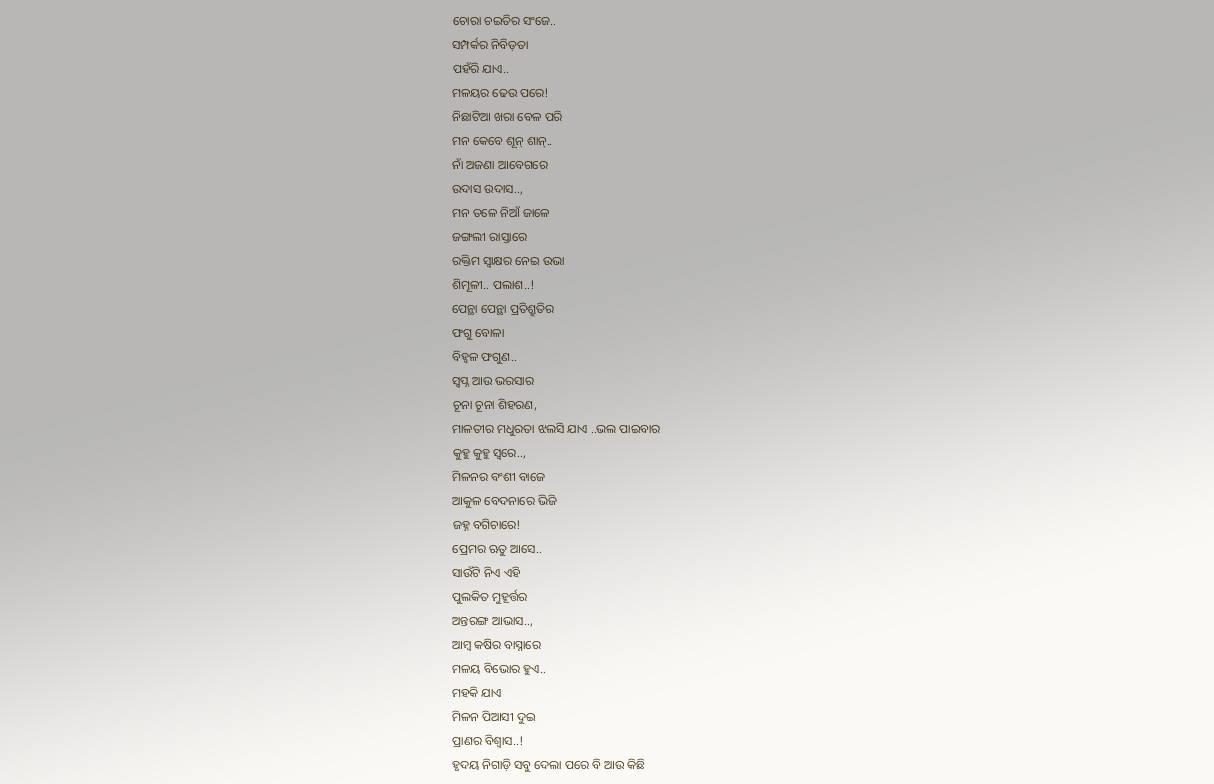ଚୋରା ଚଇତିର ସଂଜେ..
ସମ୍ପର୍କର ନିବିଡ଼ତା
ପହଁରି ଯାଏ..
ମଳୟର ଢେଉ ପରେ!
ନିଛାଟିଆ ଖରା ବେଳ ପରି
ମନ କେବେ ଶୂନ୍ ଶାନ୍..
ନାଁ ଅଜଣା ଆବେଗରେ
ଉଦାସ ଉଦାସ..,
ମନ ତଳେ ନିଆଁ ଜାଳେ
ଜଙ୍ଗଲୀ ରାସ୍ତାରେ
ରକ୍ତିମ ସ୍ୱାକ୍ଷର ନେଇ ଉଭା
ଶିମୂଳୀ.. ପଲାଶ..!
ପେନ୍ଥା ପେନ୍ଥା ପ୍ରତିଶ୍ରୁତିର
ଫଗୁ ବୋଳା
ବିହ୍ବଳ ଫଗୁଣ..
ସ୍ବପ୍ନ ଆଉ ଭରସାର
ଚୂନା ଚୂନା ଶିହରଣ,
ମାଳତୀର ମଧୁରତା ଝଲସି ଯାଏ ..ଭଲ ପାଇବାର
କୁହୁ କୁହୁ ସ୍ୱରେ..,
ମିଳନର ବଂଶୀ ବାଜେ
ଆକୁଳ ବେଦନାରେ ଭିଜି
ଜହ୍ନ ବଗିଚାରେ!
ପ୍ରେମର ଋତୁ ଆସେ..
ସାଉଁଟି ନିଏ ଏହି
ପୁଲକିତ ମୁହୂର୍ତ୍ତର
ଅନ୍ତରଙ୍ଗ ଆଭାସ..,
ଆମ୍ବ କଷିର ବାସ୍ନାରେ
ମଳୟ ବିଭୋର ହୁଏ..
ମହକି ଯାଏ
ମିଳନ ପିଆସୀ ଦୁଇ
ପ୍ରାଣର ବିଶ୍ୱାସ..!
ହୃଦୟ ନିଗାଡ଼ି ସବୁ ଦେଲା ପରେ ବି ଆଉ କିଛି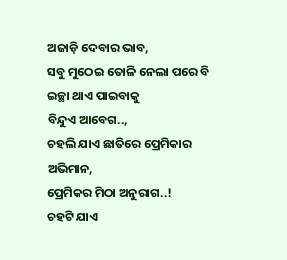ଅଜାଡ଼ି ଦେବାର ଭାବ,
ସବୁ ମୁଠେଇ ତୋଳି ନେଲା ପରେ ବି
ଇଚ୍ଛା ଥାଏ ପାଇବାକୁ
ବିନ୍ଦୁଏ ଆବେଗ..,
ଚହଲି ଯାଏ ଛାତିରେ ପ୍ରେମିକାର ଅଭିମାନ,
ପ୍ରେମିକର ମିଠା ଅନୁରାଗ..!
ଚହଟି ଯାଏ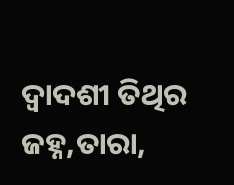ଦ୍ଵାଦଶୀ ତିଥିର ଜହ୍ନ,ତାରା,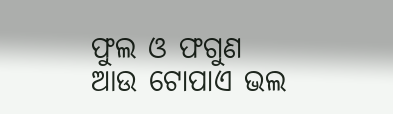ଫୁଲ ଓ ଫଗୁଣ
ଆଉ ଟୋପାଏ ଭଲ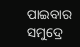ପାଇବାର
ସମୁଦ୍ରେ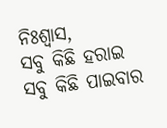ନିଃଶ୍ୱାସ,
ସବୁ କିଛି ହରାଇ
ସବୁ କିଛି ପାଇବାର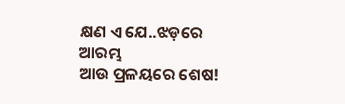କ୍ଷଣ ଏ ଯେ..ଝଡ଼ରେ ଆରମ୍ଭ
ଆଉ ପ୍ରଳୟରେ ଶେଷ!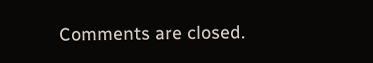Comments are closed.